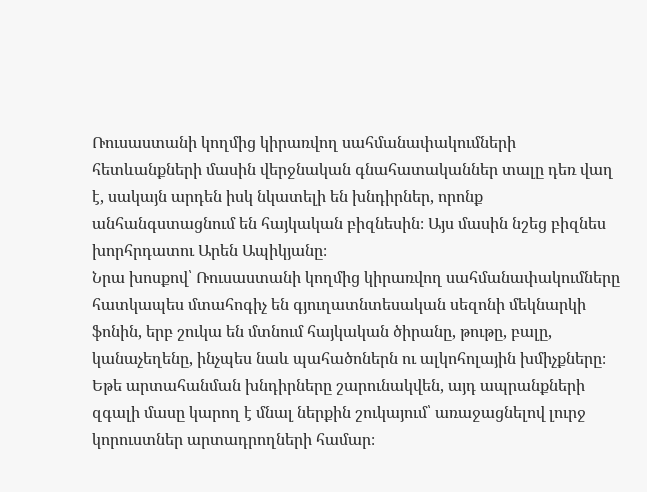Ռուսաստանի կողմից կիրառվող սահմանափակումների հետևանքների մասին վերջնական գնահատականներ տալը դեռ վաղ է, սակայն արդեն իսկ նկատելի են խնդիրներ, որոնք անհանգստացնում են հայկական բիզնեսին։ Այս մասին նշեց բիզնես խորհրդատու Արեն Ապիկյանը։
Նրա խոսքով՝ Ռուսաստանի կողմից կիրառվող սահմանափակումները հատկապես մտահոգիչ են գյուղատնտեսական սեզոնի մեկնարկի ֆոնին, երբ շուկա են մտնում հայկական ծիրանը, թութը, բալը, կանաչեղենը, ինչպես նաև պահածոներն ու ալկոհոլային խմիչքները։ Եթե արտահանման խնդիրները շարունակվեն, այդ ապրանքների զգալի մասը կարող է մնալ ներքին շուկայում՝ առաջացնելով լուրջ կորուստներ արտադրողների համար։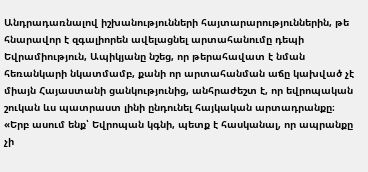Անդրադառնալով իշխանությունների հայտարարություններին, թե հնարավոր է զգալիորեն ավելացնել արտահանումը դեպի Եվրամիություն, Ապիկյանը նշեց, որ թերահավատ է նման հեռանկարի նկատմամբ, քանի որ արտահանման աճը կախված չէ միայն Հայաստանի ցանկությունից, անհրաժեշտ է, որ եվրոպական շուկան ևս պատրաստ լինի ընդունել հայկական արտադրանքը։
«Երբ ասում ենք՝ Եվրոպան կգնի, պետք է հասկանալ, որ ապրանքը չի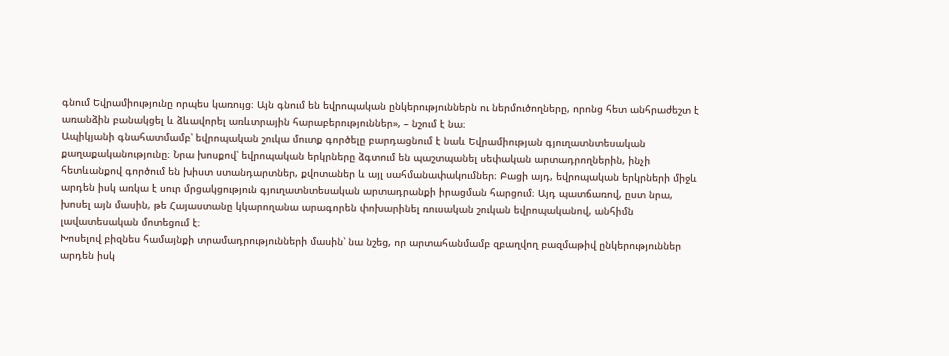գնում Եվրամիությունը որպես կառույց։ Այն գնում են եվրոպական ընկերություններն ու ներմուծողները, որոնց հետ անհրաժեշտ է առանձին բանակցել և ձևավորել առևտրային հարաբերություններ», – նշում է նա։
Ապիկյանի գնահատմամբ՝ եվրոպական շուկա մուտք գործելը բարդացնում է նաև Եվրամիության գյուղատնտեսական քաղաքականությունը։ Նրա խոսքով՝ եվրոպական երկրները ձգտում են պաշտպանել սեփական արտադրողներին, ինչի հետևանքով գործում են խիստ ստանդարտներ, քվոտաներ և այլ սահմանափակումներ։ Բացի այդ, եվրոպական երկրների միջև արդեն իսկ առկա է սուր մրցակցություն գյուղատնտեսական արտադրանքի իրացման հարցում։ Այդ պատճառով, ըստ նրա, խոսել այն մասին, թե Հայաստանը կկարողանա արագորեն փոխարինել ռուսական շուկան եվրոպականով, անհիմն լավատեսական մոտեցում է։
Խոսելով բիզնես համայնքի տրամադրությունների մասին՝ նա նշեց, որ արտահանմամբ զբաղվող բազմաթիվ ընկերություններ արդեն իսկ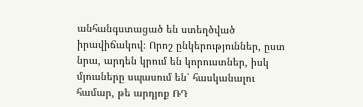անհանգստացած են ստեղծված իրավիճակով։ Որոշ ընկերություններ, ըստ նրա, արդեն կրում են կորուստներ, իսկ մյուսները սպասում են՝ հասկանալու համար, թե արդյոք ՌԴ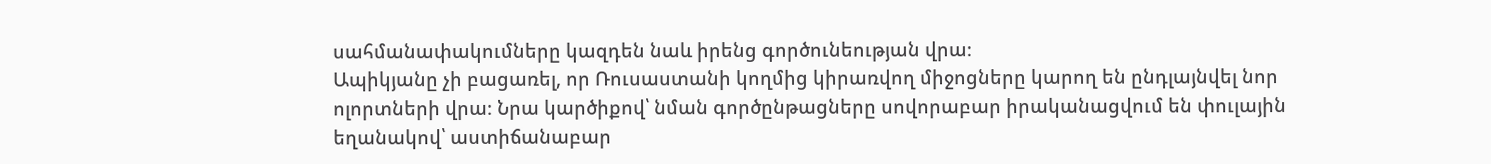սահմանափակումները կազդեն նաև իրենց գործունեության վրա։
Ապիկյանը չի բացառել, որ Ռուսաստանի կողմից կիրառվող միջոցները կարող են ընդլայնվել նոր ոլորտների վրա։ Նրա կարծիքով՝ նման գործընթացները սովորաբար իրականացվում են փուլային եղանակով՝ աստիճանաբար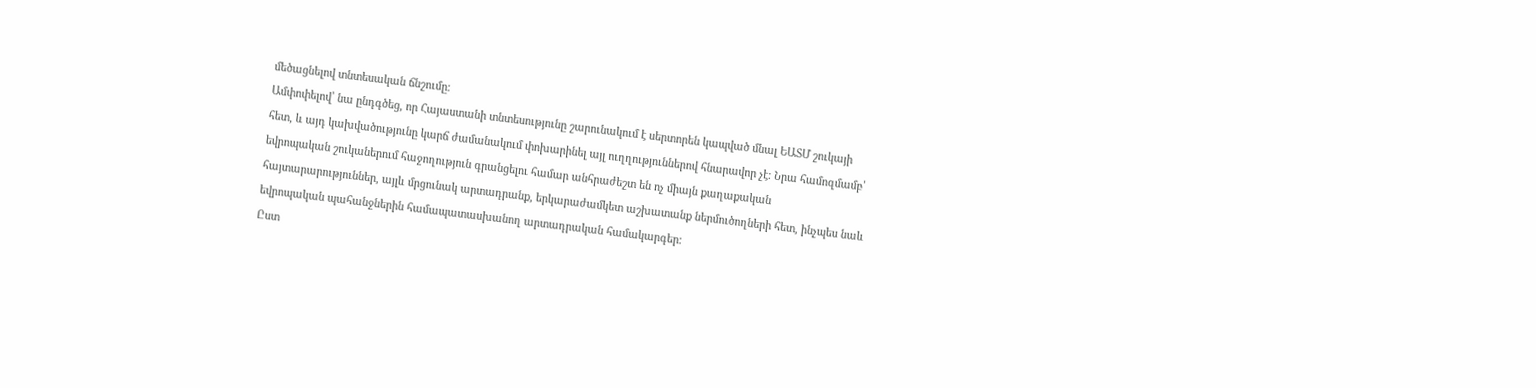մեծացնելով տնտեսական ճնշումը։
Ամփոփելով՝ նա ընդգծեց, որ Հայաստանի տնտեսությունը շարունակում է սերտորեն կապված մնալ ԵԱՏՄ շուկայի հետ, և այդ կախվածությունը կարճ ժամանակում փոխարինել այլ ուղղություններով հնարավոր չէ։ Նրա համոզմամբ՝ եվրոպական շուկաներում հաջողություն գրանցելու համար անհրաժեշտ են ոչ միայն քաղաքական հայտարարություններ, այլև մրցունակ արտադրանք, երկարաժամկետ աշխատանք ներմուծողների հետ, ինչպես նաև եվրոպական պահանջներին համապատասխանող արտադրական համակարգեր։
Ըստ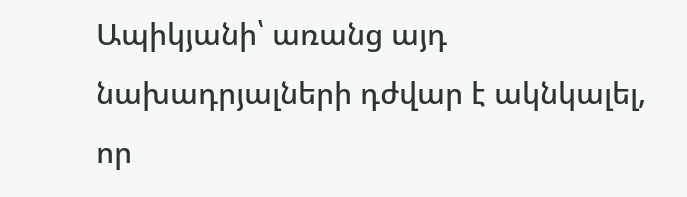Ապիկյանի՝ առանց այդ նախադրյալների դժվար է ակնկալել, որ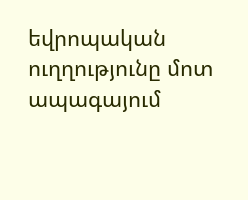եվրոպական ուղղությունը մոտ ապագայում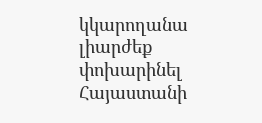կկարողանա լիարժեք փոխարինել Հայաստանի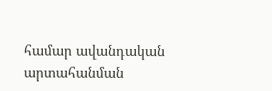համար ավանդական արտահանման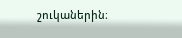շուկաներին։